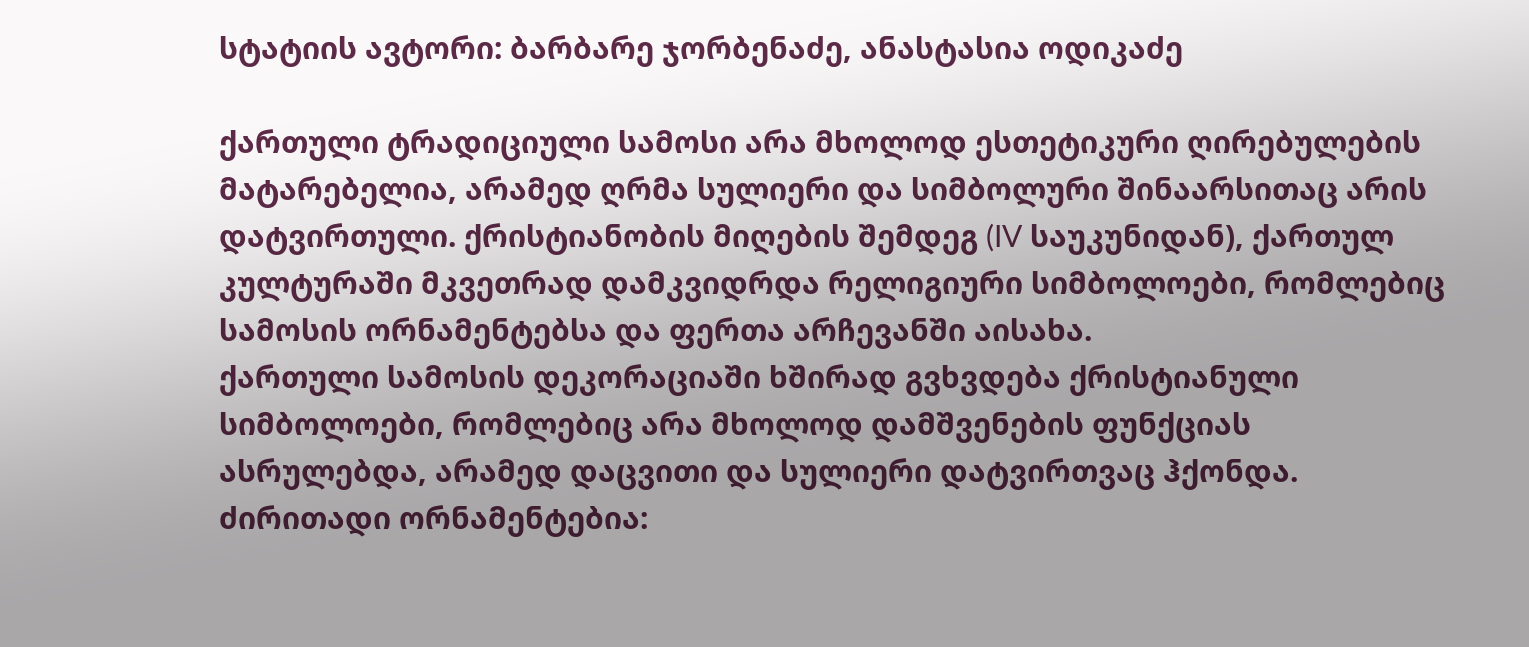სტატიის ავტორი: ბარბარე ჯორბენაძე, ანასტასია ოდიკაძე

ქართული ტრადიციული სამოსი არა მხოლოდ ესთეტიკური ღირებულების მატარებელია, არამედ ღრმა სულიერი და სიმბოლური შინაარსითაც არის დატვირთული. ქრისტიანობის მიღების შემდეგ (IV საუკუნიდან), ქართულ კულტურაში მკვეთრად დამკვიდრდა რელიგიური სიმბოლოები, რომლებიც სამოსის ორნამენტებსა და ფერთა არჩევანში აისახა.
ქართული სამოსის დეკორაციაში ხშირად გვხვდება ქრისტიანული სიმბოლოები, რომლებიც არა მხოლოდ დამშვენების ფუნქციას ასრულებდა, არამედ დაცვითი და სულიერი დატვირთვაც ჰქონდა.
ძირითადი ორნამენტებია: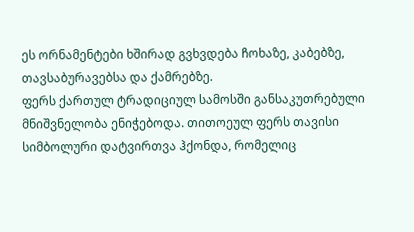ეს ორნამენტები ხშირად გვხვდება ჩოხაზე, კაბებზე, თავსაბურავებსა და ქამრებზე.
ფერს ქართულ ტრადიციულ სამოსში განსაკუთრებული მნიშვნელობა ენიჭებოდა. თითოეულ ფერს თავისი სიმბოლური დატვირთვა ჰქონდა, რომელიც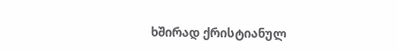ხშირად ქრისტიანულ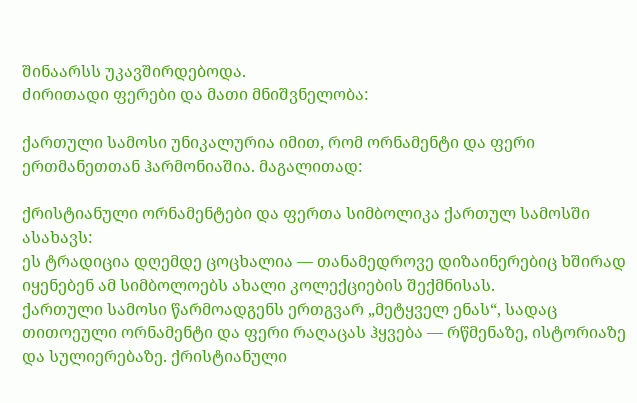შინაარსს უკავშირდებოდა.
ძირითადი ფერები და მათი მნიშვნელობა:

ქართული სამოსი უნიკალურია იმით, რომ ორნამენტი და ფერი ერთმანეთთან ჰარმონიაშია. მაგალითად:

ქრისტიანული ორნამენტები და ფერთა სიმბოლიკა ქართულ სამოსში ასახავს:
ეს ტრადიცია დღემდე ცოცხალია — თანამედროვე დიზაინერებიც ხშირად იყენებენ ამ სიმბოლოებს ახალი კოლექციების შექმნისას.
ქართული სამოსი წარმოადგენს ერთგვარ „მეტყველ ენას“, სადაც თითოეული ორნამენტი და ფერი რაღაცას ჰყვება — რწმენაზე, ისტორიაზე და სულიერებაზე. ქრისტიანული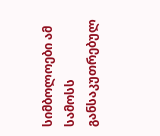სიმბოლოები ამ სამოსს განსაკუთრებულ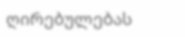ღირებულებას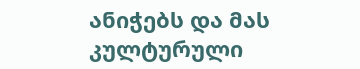ანიჭებს და მას კულტურული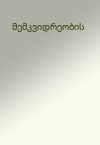მემკვიდრეობის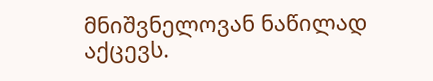მნიშვნელოვან ნაწილად აქცევს.